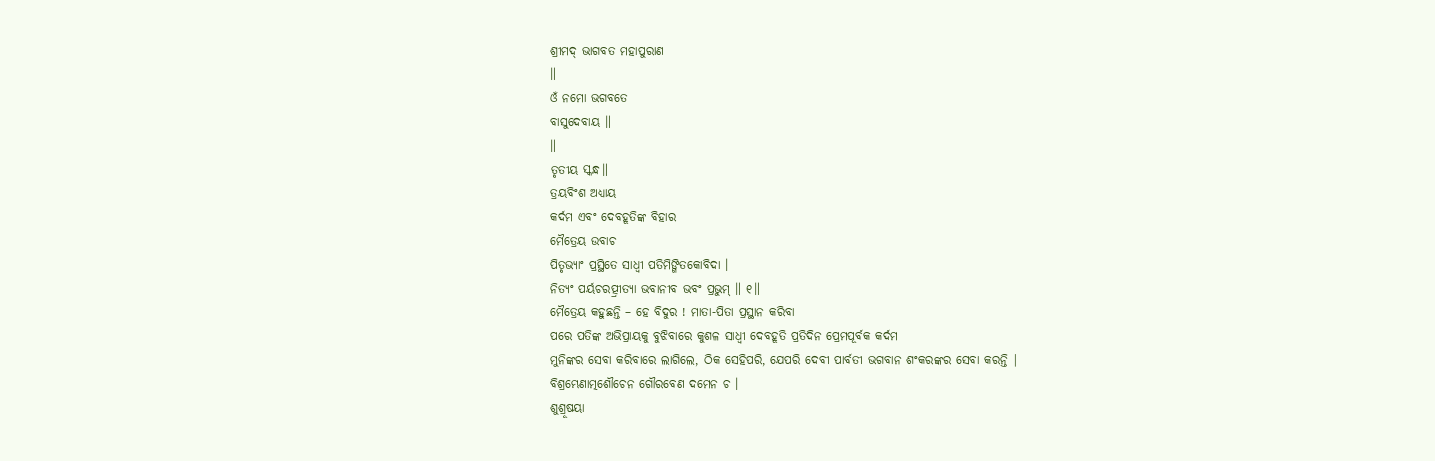ଶ୍ରୀମଦ୍ ଭାଗବତ ମହାପୁରାଣ
॥
ଓଁ ନମୋ ଭଗବତେ
ବାସୁଦେବାୟ ॥
॥
ତୃତୀୟ ସ୍କନ୍ଧ॥
ତ୍ରୟବିଂଶ ଅଧ୍ୟାୟ
କର୍ଦମ ଏବଂ ଦେବହୂତିଙ୍କ ବିହାର
ମୈତ୍ରେୟ ଉବାଚ
ପିତୃଭ୍ୟାଂ ପ୍ରସ୍ଥିତେ ସାଧ୍ୱୀ ପତିମିଙ୍ଗିତକୋବିଦା ।
ନିତ୍ୟଂ ପର୍ୟଚରତ୍ପ୍ରୀତ୍ୟା ଭବାନୀବ ଭବଂ ପ୍ରଭୁମ୍ ॥ ୧॥
ମୈତ୍ରେୟ କହୁଛନ୍ତି – ହେ ବିଦୁର ! ମାତା-ପିତା ପ୍ରସ୍ଥାନ କରିବା
ପରେ ପତିଙ୍କ ଅଭିପ୍ରାୟକୁ ବୁଝିବାରେ କୁଶଳ ସାଧ୍ବୀ ଦେବହୂତି ପ୍ରତିଦିନ ପ୍ରେମପୂର୍ବକ କର୍ଦମ
ମୁନିଙ୍କର ସେବା କରିବାରେ ଲାଗିଲେ, ଠିକ ସେହିପରି, ଯେପରି ଦେବୀ ପାର୍ବତୀ ଭଗବାନ ଶଂକରଙ୍କର ସେବା କରନ୍ତି |
ବିଶ୍ରମ୍ଭେଣାତ୍ମଶୌଚେନ ଗୌରବେଣ ଦମେନ ଚ ।
ଶୁଶ୍ରୂଷୟା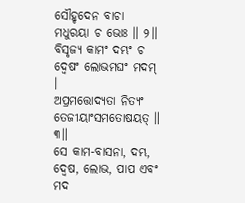ସୌହୃଦେନ ବାଚା ମଧୁରୟା ଚ ଭୋଃ ॥ ୨॥
ବିସୃଜ୍ୟ କାମଂ ଦମ୍ଭଂ ଚ ଦ୍ୱେଷଂ ଲୋଭମଘଂ ମଦମ୍ ।
ଅପ୍ରମତ୍ତୋଦ୍ୟତା ନିତ୍ୟଂ ତେଜୀୟାଂସମତୋଷୟତ୍ ॥ ୩॥
ସେ କାମ-ବାସନା, ଦମ୍ଭ, ଦ୍ବେଷ, ଲୋଭ, ପାପ ଏବଂ ମଦ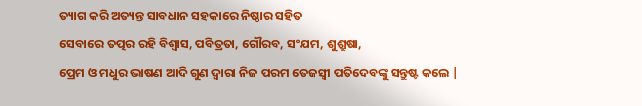ତ୍ୟାଗ କରି ଅତ୍ୟନ୍ତ ସାବଧାନ ସହକାରେ ନିଷ୍ଠାର ସହିତ
ସେବାରେ ତତ୍ପର ରହି ବିଶ୍ବାସ, ପବିତ୍ରତା, ଗୌରବ, ସଂଯମ, ଶୁଶ୍ରୁଷା,
ପ୍ରେମ ଓ ମଧୁର ଭାଷଣ ଆଦି ଗୁଣ ଦ୍ବାରା ନିଜ ପରମ ତେଜସ୍ବୀ ପତିଦେବଙ୍କୁ ସନ୍ତୁଷ୍ଟ କଲେ |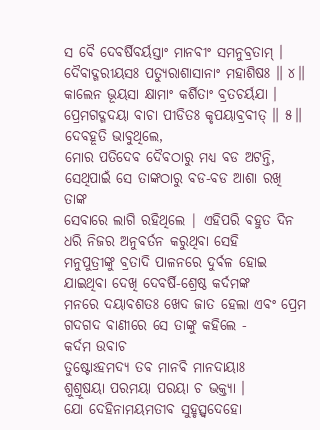ସ ବୈ ଦେବର୍ଷିବର୍ୟସ୍ତାଂ ମାନବୀଂ ସମନୁବ୍ରତାମ୍ ।
ଦୈବାଦ୍ଗରୀୟସଃ ପତ୍ୟୁରାଶାସାନାଂ ମହାଶିଷଃ ॥ ୪॥
କାଲେନ ଭୂୟସା କ୍ଷାମାଂ କର୍ଶିତାଂ ବ୍ରତଚର୍ୟଯା ।
ପ୍ରେମଗଦ୍ଗଦୟା ବାଚା ପୀଡିତଃ କୃପୟାବ୍ରବୀତ୍ ॥ ୫॥
ଦେବହୂତି ଭାବୁଥିଲେ,
ମୋର ପତିଦେବ ଦୈବଠାରୁ ମଧ୍ୟ ବଡ ଅଟନ୍ତି, ସେଥିପାଇଁ ସେ ତାଙ୍କଠାରୁ ବଡ-ବଡ ଆଶା ରଖି ତାଙ୍କ
ସେବାରେ ଲାଗି ରହିଥିଲେ | ଏହିପରି ବହୁତ ଦିନ ଧରି ନିଜର ଅନୁବର୍ତନ କରୁଥିବା ସେହି
ମନୁପୁତ୍ରୀଙ୍କୁ ବ୍ରତାଦି ପାଳନରେ ଦୁର୍ବଳ ହୋଇ ଯାଇଥିବା ଦେଖି ଦେବର୍ଷି-ଶ୍ରେଷ୍ଠ କର୍ଦମଙ୍କ
ମନରେ ଦୟାବଶତଃ ଖେଦ ଜାତ ହେଲା ଏବଂ ପ୍ରେମ ଗଦଗଦ ବାଣୀରେ ସେ ତାଙ୍କୁ କହିଲେ -
କର୍ଦମ ଉବାଚ
ତୁଷ୍ଟୋଽହମଦ୍ୟ ତବ ମାନବି ମାନଦାୟାଃ
ଶୁଶ୍ରୂଷୟା ପରମୟା ପରୟା ଚ ଭକ୍ତ୍ୟା ।
ଯୋ ଦେହିନାମୟମତୀବ ସୁହୃତ୍ସ୍ୱଦେହୋ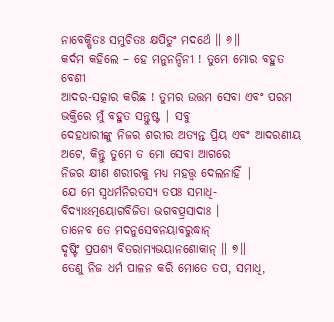ନାବେକ୍ଷିତଃ ସମୁଚିତଃ କ୍ଷପିତୁଂ ମଦର୍ଥେ ॥ ୬॥
କର୍ଦମ କହିଲେ – ହେ ମନୁନନ୍ଦିନୀ ! ତୁମେ ମୋର ବହୁତ ବେଶୀ
ଆଦର-ସତ୍କାର କରିଛ ! ତୁମର ଉତ୍ତମ ସେବା ଏବଂ ପରମ ଭକ୍ତିରେ ମୁଁ ବହୁତ ସନ୍ତୁଷ୍ଟ | ସବୁ
ଦେହଧାରୀଙ୍କୁ ନିଜର ଶରୀର ଅତ୍ୟନ୍ତ ପ୍ରିୟ ଏବଂ ଆଦରଣୀୟ ଅଟେ, କିନ୍ତୁ ତୁମେ ତ ମୋ ସେବା ଆଗରେ
ନିଜର କ୍ଷୀଣ ଶରୀରକୁ ମଧ୍ୟ ମହତ୍ତ୍ବ ଦେଲନାହିଁ |
ଯେ ମେ ସ୍ୱଧର୍ମନିରତସ୍ୟ ତପଃ ସମାଧି-
ବିଦ୍ୟାଽଽତ୍ମୟୋଗବିଜିତା ଭଗବତ୍ପ୍ରସାଦାଃ ।
ତାନେବ ତେ ମଦନୁସେବନୟାବରୁଦ୍ଧାନ୍
ଦୃଷ୍ଟିଂ ପ୍ରପଶ୍ୟ ବିତରାମ୍ୟଭୟାନଶୋକାନ୍ ॥ ୭॥
ତେଣୁ ନିଜ ଧର୍ମ ପାଳନ କରି ମୋତେ ତପ, ସମାଧି,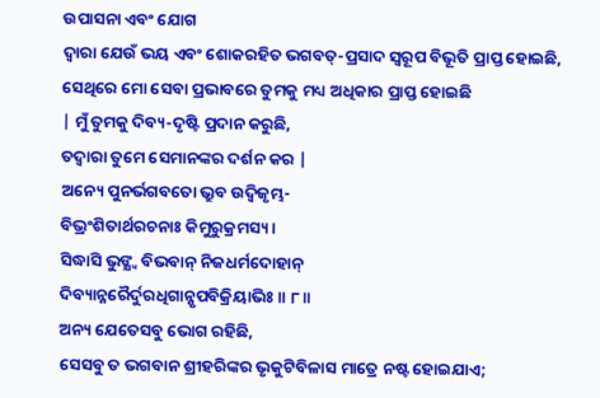ଉପାସନା ଏବଂ ଯୋଗ
ଦ୍ବାରା ଯେଉଁ ଭୟ ଏବଂ ଶୋକରହିତ ଭଗବତ୍-ପ୍ରସାଦ ସ୍ବରୂପ ବିଭୂତି ପ୍ରାପ୍ତ ହୋଇଛି, ସେଥିରେ ମୋ ସେବା ପ୍ରଭାବରେ ତୁମକୁ ମଧ୍ୟ ଅଧିକାର ପ୍ରାପ୍ତ ହୋଇଛି
| ମୁଁ ତୁମକୁ ଦିବ୍ୟ-ଦୃଷ୍ଟି ପ୍ରଦାନ କରୁଛି,
ତଦ୍ବାରା ତୁମେ ସେମାନଙ୍କର ଦର୍ଶନ କର |
ଅନ୍ୟେ ପୁନର୍ଭଗବତୋ ଭ୍ରୁବ ଉଦ୍ୱିଜୃମ୍ଭ-
ବିଭ୍ରଂଶିତାର୍ଥରଚନାଃ କିମୁରୁକ୍ରମସ୍ୟ ।
ସିଦ୍ଧାସି ଭୁଙ୍କ୍ଷ୍ୱ ବିଭବାନ୍ ନିଜଧର୍ମଦୋହାନ୍
ଦିବ୍ୟାନ୍ନରୈର୍ଦୁରଧିଗାନ୍ନୃପବିକ୍ରିୟାଭିଃ ॥ ୮॥
ଅନ୍ୟ ଯେତେସବୁ ଭୋଗ ରହିଛି,
ସେସବୁ ତ ଭଗବାନ ଶ୍ରୀହରିଙ୍କର ଭୃକୁଟିବିଳାସ ମାତ୍ରେ ନଷ୍ଟ ହୋଇଯାଏ;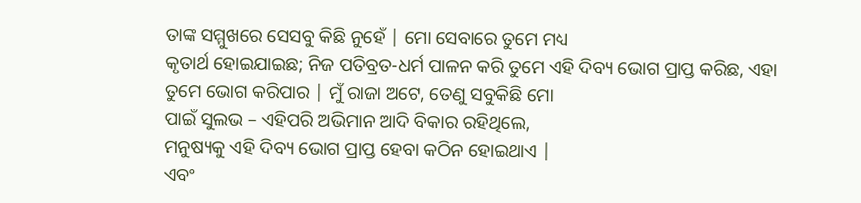ତାଙ୍କ ସମ୍ମୁଖରେ ସେସବୁ କିଛି ନୁହେଁ | ମୋ ସେବାରେ ତୁମେ ମଧ୍ୟ
କୃତାର୍ଥ ହୋଇଯାଇଛ; ନିଜ ପତିବ୍ରତ-ଧର୍ମ ପାଳନ କରି ତୁମେ ଏହି ଦିବ୍ୟ ଭୋଗ ପ୍ରାପ୍ତ କରିଛ, ଏହା
ତୁମେ ଭୋଗ କରିପାର | ମୁଁ ରାଜା ଅଟେ, ତେଣୁ ସବୁକିଛି ମୋ
ପାଇଁ ସୁଲଭ – ଏହିପରି ଅଭିମାନ ଆଦି ବିକାର ରହିଥିଲେ,
ମନୁଷ୍ୟକୁ ଏହି ଦିବ୍ୟ ଭୋଗ ପ୍ରାପ୍ତ ହେବା କଠିନ ହୋଇଥାଏ |
ଏବଂ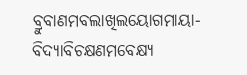ବ୍ରୁବାଣମବଲାଖିଲୟୋଗମାୟା-
ବିଦ୍ୟାବିଚକ୍ଷଣମବେକ୍ଷ୍ୟ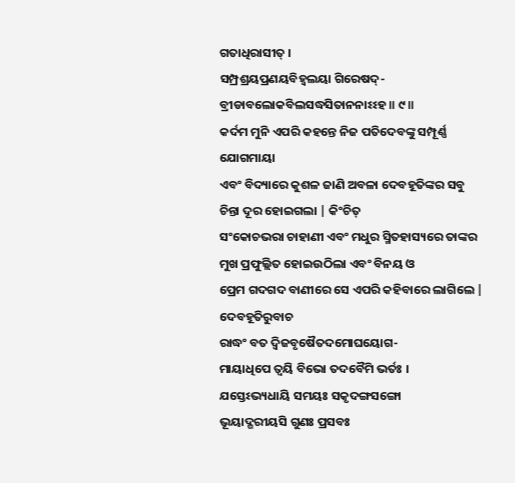ଗତାଧିରାସୀତ୍ ।
ସମ୍ପ୍ରଶ୍ରୟପ୍ରଣୟବିହ୍ୱଲୟା ଗିରେଷଦ୍-
ବ୍ରୀଡାବଲୋକବିଲସଦ୍ଧସିତାନନାଽଽହ ॥ ୯॥
କର୍ଦମ ମୁନି ଏପରି କହନ୍ତେ ନିଜ ପତିଦେବଙ୍କୁ ସମ୍ପୂର୍ଣ୍ଣ ଯୋଗମାୟା
ଏବଂ ବିଦ୍ୟାରେ କୁଶଳ ଜାଣି ଅବଳା ଦେବହୂତିଙ୍କର ସବୁ ଚିନ୍ତା ଦୂର ହୋଇଗଲା | କିଂଚିତ୍
ସଂକୋଚଭରା ଚାହାଣୀ ଏବଂ ମଧୁର ସ୍ମିତହାସ୍ୟରେ ତାଙ୍କର ମୁଖ ପ୍ରଫୁଲ୍ଲିତ ହୋଇଉଠିଲା ଏବଂ ବିନୟ ଓ
ପ୍ରେମ ଗଦଗଦ ବାଣୀରେ ସେ ଏପରି କହିବାରେ ଲାଗିଲେ |
ଦେବହୂତିରୁବାଚ
ରାଦ୍ଧଂ ବତ ଦ୍ୱିଜବୃଷୈତଦମୋଘୟୋଗ-
ମାୟାଧିପେ ତ୍ୱୟି ବିଭୋ ତଦବୈମି ଭର୍ତଃ ।
ଯସ୍ତେଽଭ୍ୟଧାୟି ସମୟଃ ସକୃଦଙ୍ଗସଙ୍ଗୋ
ଭୂୟାଦ୍ଗରୀୟସି ଗୁଣଃ ପ୍ରସବଃ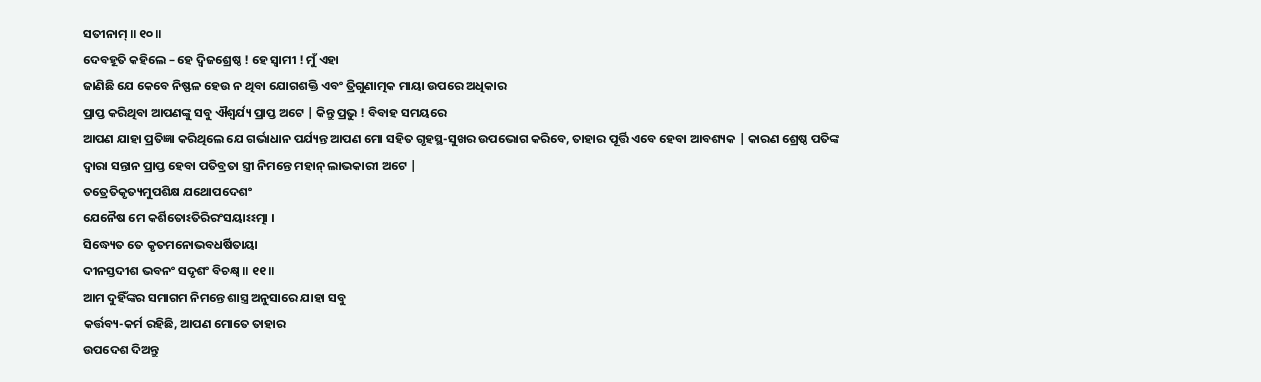ସତୀନାମ୍ ॥ ୧୦॥
ଦେବହୂତି କହିଲେ – ହେ ଦ୍ବିଜଶ୍ରେଷ୍ଠ ! ହେ ସ୍ବାମୀ ! ମୁଁ ଏହା
ଜାଣିଛି ଯେ କେବେ ନିଷ୍ଫଳ ହେଉ ନ ଥିବା ଯୋଗଶକ୍ତି ଏବଂ ତ୍ରିଗୁଣାତ୍ମକ ମାୟା ଉପରେ ଅଧିକାର
ପ୍ରାପ୍ତ କରିଥିବା ଆପଣଙ୍କୁ ସବୁ ଐଶ୍ବର୍ଯ୍ୟ ପ୍ରାପ୍ତ ଅଟେ | କିନ୍ତୁ ପ୍ରଭୁ ! ବିବାହ ସମୟରେ
ଆପଣ ଯାହା ପ୍ରତିଜ୍ଞା କରିଥିଲେ ଯେ ଗର୍ଭାଧାନ ପର୍ଯ୍ୟନ୍ତ ଆପଣ ମୋ ସହିତ ଗୃହସ୍ଥ-ସୁଖର ଉପଭୋଗ କରିବେ, ତାହାର ପୂର୍ତ୍ତି ଏବେ ହେବା ଆବଶ୍ୟକ | କାରଣ ଶ୍ରେଷ୍ଠ ପତିଙ୍କ
ଦ୍ବାରା ସନ୍ତାନ ପ୍ରାପ୍ତ ହେବା ପତିବ୍ରତା ସ୍ତ୍ରୀ ନିମନ୍ତେ ମହାନ୍ ଲାଭକାରୀ ଅଟେ |
ତତ୍ରେତିକୃତ୍ୟମୁପଶିକ୍ଷ ଯଥୋପଦେଶଂ
ଯେନୈଷ ମେ କର୍ଶିତୋଽତିରିରଂସୟାଽଽତ୍ମା ।
ସିଦ୍ଧ୍ୟେତ ତେ କୃତମନୋଭବଧର୍ଷିତାୟା
ଦୀନସ୍ତଦୀଶ ଭବନଂ ସଦୃଶଂ ବିଚକ୍ଷ୍ୱ ॥ ୧୧॥
ଆମ ଦୁହିଁଙ୍କର ସମାଗମ ନିମନ୍ତେ ଶାସ୍ତ୍ର ଅନୁସାରେ ଯାହା ସବୁ
କର୍ତ୍ତବ୍ୟ-କର୍ମ ରହିଛି, ଆପଣ ମୋତେ ତାହାର
ଉପଦେଶ ଦିଅନ୍ତୁ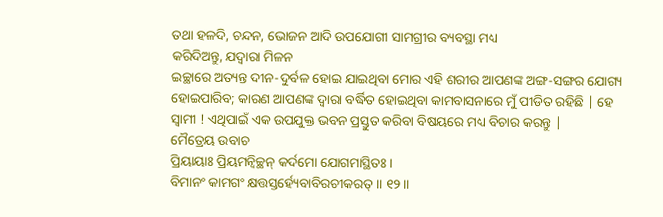ତଥା ହଳଦି, ଚନ୍ଦନ, ଭୋଜନ ଆଦି ଉପଯୋଗୀ ସାମଗ୍ରୀର ବ୍ୟବସ୍ଥା ମଧ୍ୟ
କରିଦିଅନ୍ତୁ, ଯଦ୍ବାରା ମିଳନ
ଇଚ୍ଛାରେ ଅତ୍ୟନ୍ତ ଦୀନ-ଦୁର୍ବଳ ହୋଇ ଯାଇଥିବା ମୋର ଏହି ଶରୀର ଆପଣଙ୍କ ଅଙ୍ଗ-ସଙ୍ଗର ଯୋଗ୍ୟ
ହୋଇପାରିବ; କାରଣ ଆପଣଙ୍କ ଦ୍ବାରା ବର୍ଦ୍ଧିତ ହୋଇଥିବା କାମବାସନାରେ ମୁଁ ପୀଡିତ ରହିଛି | ହେ
ସ୍ବାମୀ ! ଏଥିପାଇଁ ଏକ ଉପଯୁକ୍ତ ଭବନ ପ୍ରସ୍ତୁତ କରିବା ବିଷୟରେ ମଧ୍ୟ ବିଚାର କରନ୍ତୁ |
ମୈତ୍ରେୟ ଉବାଚ
ପ୍ରିୟାୟାଃ ପ୍ରିୟମନ୍ୱିଚ୍ଛନ୍ କର୍ଦମୋ ଯୋଗମାସ୍ଥିତଃ ।
ବିମାନଂ କାମଗଂ କ୍ଷତ୍ତସ୍ତର୍ହ୍ୟେବାବିରଚୀକରତ୍ ॥ ୧୨॥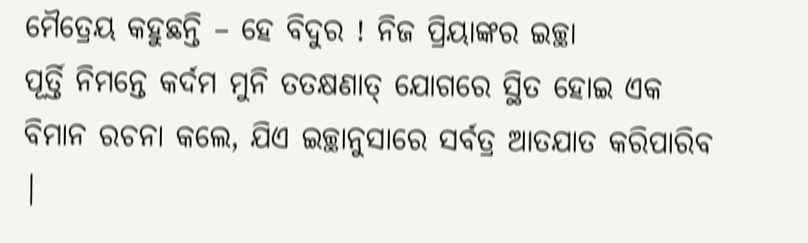ମୈତ୍ରେୟ କହୁଛନ୍ତି – ହେ ବିଦୁର ! ନିଜ ପ୍ରିୟାଙ୍କର ଇଚ୍ଛା
ପୂର୍ତ୍ତି ନିମନ୍ତେ କର୍ଦମ ମୁନି ତତକ୍ଷଣାତ୍ ଯୋଗରେ ସ୍ଥିତ ହୋଇ ଏକ ବିମାନ ରଚନା କଲେ, ଯିଏ ଇଚ୍ଛାନୁସାରେ ସର୍ବତ୍ର ଆତଯାତ କରିପାରିବ |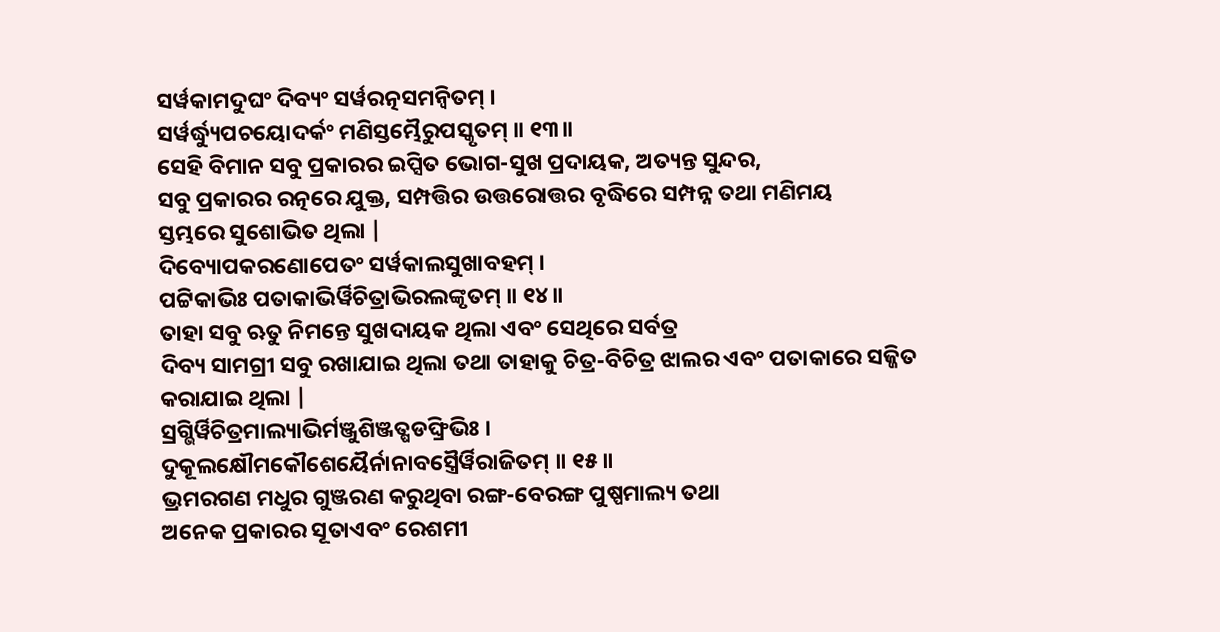ସର୍ୱକାମଦୁଘଂ ଦିବ୍ୟଂ ସର୍ୱରତ୍ନସମନ୍ୱିତମ୍ ।
ସର୍ୱର୍ଦ୍ଧ୍ୟୁପଚୟୋଦର୍କଂ ମଣିସ୍ତମ୍ଭୈରୁପସ୍କୃତମ୍ ॥ ୧୩॥
ସେହି ବିମାନ ସବୁ ପ୍ରକାରର ଇପ୍ସିତ ଭୋଗ-ସୁଖ ପ୍ରଦାୟକ, ଅତ୍ୟନ୍ତ ସୁନ୍ଦର,
ସବୁ ପ୍ରକାରର ରତ୍ନରେ ଯୁକ୍ତ, ସମ୍ପତ୍ତିର ଉତ୍ତରୋତ୍ତର ବୃଦ୍ଧିରେ ସମ୍ପନ୍ନ ତଥା ମଣିମୟ
ସ୍ତମ୍ଭରେ ସୁଶୋଭିତ ଥିଲା |
ଦିବ୍ୟୋପକରଣୋପେତଂ ସର୍ୱକାଲସୁଖାବହମ୍ ।
ପଟ୍ଟିକାଭିଃ ପତାକାଭିର୍ୱିଚିତ୍ରାଭିରଲଙ୍କୃତମ୍ ॥ ୧୪॥
ତାହା ସବୁ ଋତୁ ନିମନ୍ତେ ସୁଖଦାୟକ ଥିଲା ଏବଂ ସେଥିରେ ସର୍ବତ୍ର
ଦିବ୍ୟ ସାମଗ୍ରୀ ସବୁ ରଖାଯାଇ ଥିଲା ତଥା ତାହାକୁ ଚିତ୍ର-ବିଚିତ୍ର ଝାଲର ଏବଂ ପତାକାରେ ସଜ୍ଜିତ
କରାଯାଇ ଥିଲା |
ସ୍ରଗ୍ଭିର୍ୱିଚିତ୍ରମାଲ୍ୟାଭିର୍ମଞ୍ଜୁଶିଞ୍ଜତ୍ଷଡଙ୍ଘ୍ରିଭିଃ ।
ଦୁକୂଲକ୍ଷୌମକୌଶେୟୈର୍ନାନାବସ୍ତ୍ରୈର୍ୱିରାଜିତମ୍ ॥ ୧୫॥
ଭ୍ରମରଗଣ ମଧୁର ଗୁଞ୍ଜରଣ କରୁଥିବା ରଙ୍ଗ-ବେରଙ୍ଗ ପୁଷ୍ପମାଲ୍ୟ ତଥା
ଅନେକ ପ୍ରକାରର ସୂତାଏବଂ ରେଶମୀ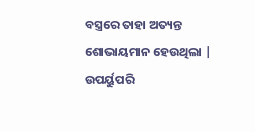ବସ୍ତ୍ରରେ ତାହା ଅତ୍ୟନ୍ତ ଶୋଭାୟମାନ ହେଉଥିଲା |
ଉପର୍ୟୁପରି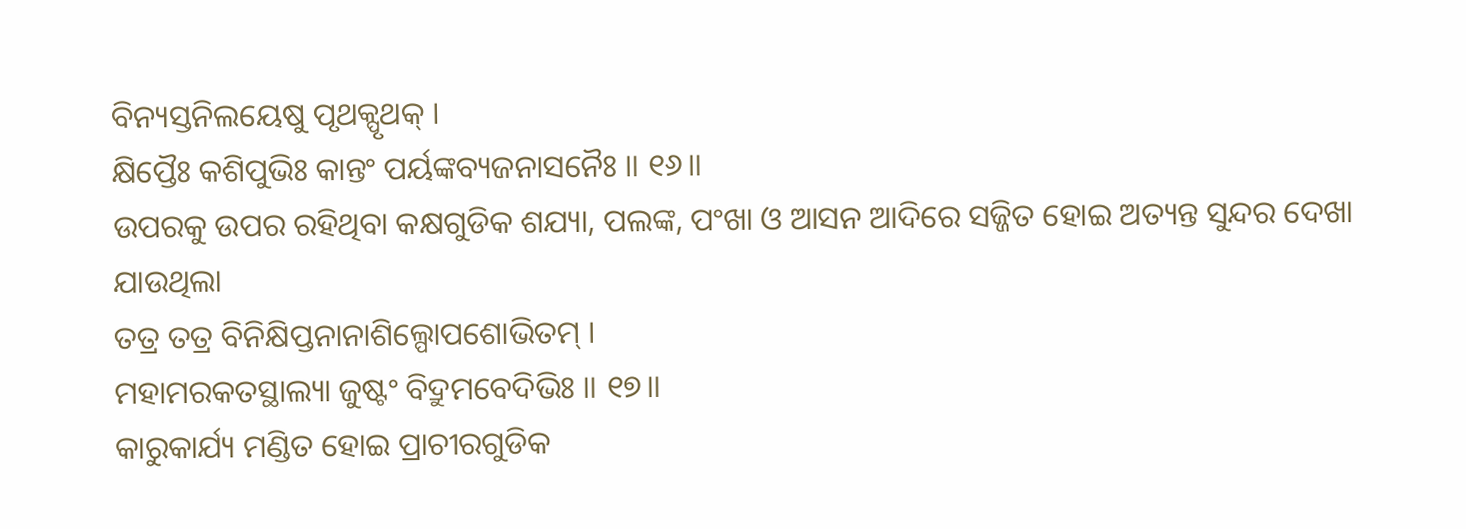ବିନ୍ୟସ୍ତନିଲୟେଷୁ ପୃଥକ୍ପୃଥକ୍ ।
କ୍ଷିପ୍ତୈଃ କଶିପୁଭିଃ କାନ୍ତଂ ପର୍ୟଙ୍କବ୍ୟଜନାସନୈଃ ॥ ୧୬॥
ଉପରକୁ ଉପର ରହିଥିବା କକ୍ଷଗୁଡିକ ଶଯ୍ୟା, ପଲଙ୍କ, ପଂଖା ଓ ଆସନ ଆଦିରେ ସଜ୍ଜିତ ହୋଇ ଅତ୍ୟନ୍ତ ସୁନ୍ଦର ଦେଖା
ଯାଉଥିଲା
ତତ୍ର ତତ୍ର ବିନିକ୍ଷିପ୍ତନାନାଶିଲ୍ପୋପଶୋଭିତମ୍ ।
ମହାମରକତସ୍ଥାଲ୍ୟା ଜୁଷ୍ଟଂ ବିଦ୍ରୁମବେଦିଭିଃ ॥ ୧୭॥
କାରୁକାର୍ଯ୍ୟ ମଣ୍ଡିତ ହୋଇ ପ୍ରାଚୀରଗୁଡିକ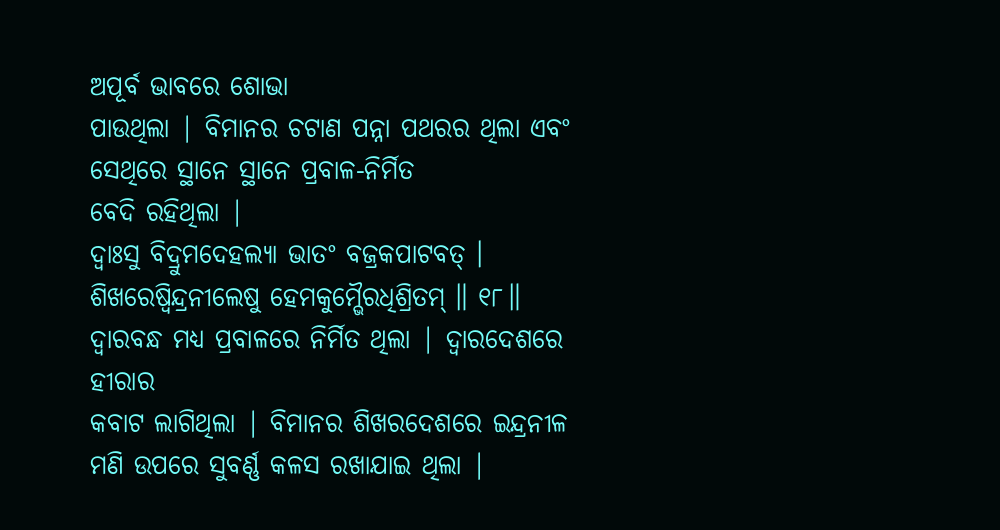ଅପୂର୍ବ ଭାବରେ ଶୋଭା
ପାଉଥିଲା | ବିମାନର ଚଟାଣ ପନ୍ନା ପଥରର ଥିଲା ଏବଂ ସେଥିରେ ସ୍ଥାନେ ସ୍ଥାନେ ପ୍ରବାଳ-ନିର୍ମିତ
ବେଦି ରହିଥିଲା |
ଦ୍ୱାଃସୁ ବିଦ୍ରୁମଦେହଲ୍ୟା ଭାତଂ ବଜ୍ରକପାଟବତ୍ ।
ଶିଖରେଷ୍ୱିନ୍ଦ୍ରନୀଲେଷୁ ହେମକୁମ୍ଭୈରଧିଶ୍ରିତମ୍ ॥ ୧୮॥
ଦ୍ବାରବନ୍ଧ ମଧ୍ୟ ପ୍ରବାଳରେ ନିର୍ମିତ ଥିଲା | ଦ୍ବାରଦେଶରେ ହୀରାର
କବାଟ ଲାଗିଥିଲା | ବିମାନର ଶିଖରଦେଶରେ ଇନ୍ଦ୍ରନୀଳ ମଣି ଉପରେ ସୁବର୍ଣ୍ଣ କଳସ ରଖାଯାଇ ଥିଲା |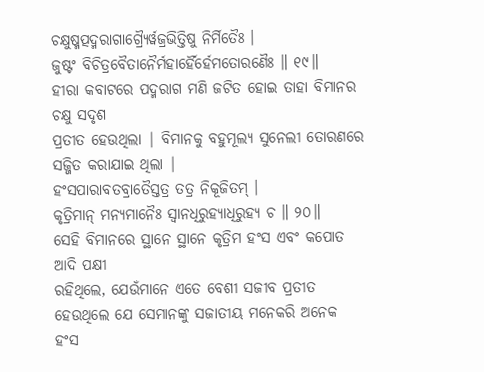ଚକ୍ଷୁଷ୍ମତ୍ପଦ୍ମରାଗାଗ୍ର୍ୟୈର୍ୱଜ୍ରଭିତ୍ତିଷୁ ନିର୍ମିତୈଃ ।
ଜୁଷ୍ଟଂ ବିଚିତ୍ରବୈତାନୈର୍ମହାର୍ହୈର୍ହେମତୋରଣୈଃ ॥ ୧୯॥
ହୀରା କବାଟରେ ପଦ୍ମରାଗ ମଣି ଜଟିତ ହୋଇ ତାହା ବିମାନର ଚକ୍ଷୁ ସଦୃଶ
ପ୍ରତୀତ ହେଉଥିଲା | ବିମାନକୁ ବହୁମୂଲ୍ୟ ସୁନେଲୀ ତୋରଣରେ ସଜ୍ଜିତ କରାଯାଇ ଥିଲା |
ହଂସପାରାବତବ୍ରାତୈସ୍ତତ୍ର ତତ୍ର ନିକୂଜିତମ୍ ।
କୃତ୍ରିମାନ୍ ମନ୍ୟମାନୈଃ ସ୍ୱାନଧିରୁହ୍ୟାଧିରୁହ୍ୟ ଚ ॥ ୨୦॥
ସେହି ବିମାନରେ ସ୍ଥାନେ ସ୍ଥାନେ କୃତ୍ରିମ ହଂସ ଏବଂ କପୋତ ଆଦି ପକ୍ଷୀ
ରହିଥିଲେ, ଯେଉଁମାନେ ଏତେ ବେଶୀ ସଜୀବ ପ୍ରତୀତ ହେଉଥିଲେ ଯେ ସେମାନଙ୍କୁ ସଜାତୀୟ ମନେକରି ଅନେକ
ହଂସ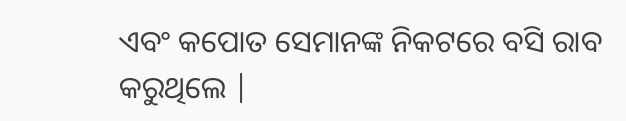ଏବଂ କପୋତ ସେମାନଙ୍କ ନିକଟରେ ବସି ରାବ କରୁଥିଲେ |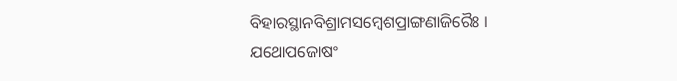ବିହାରସ୍ଥାନବିଶ୍ରାମସମ୍ବେଶପ୍ରାଙ୍ଗଣାଜିରୈଃ ।
ଯଥୋପଜୋଷଂ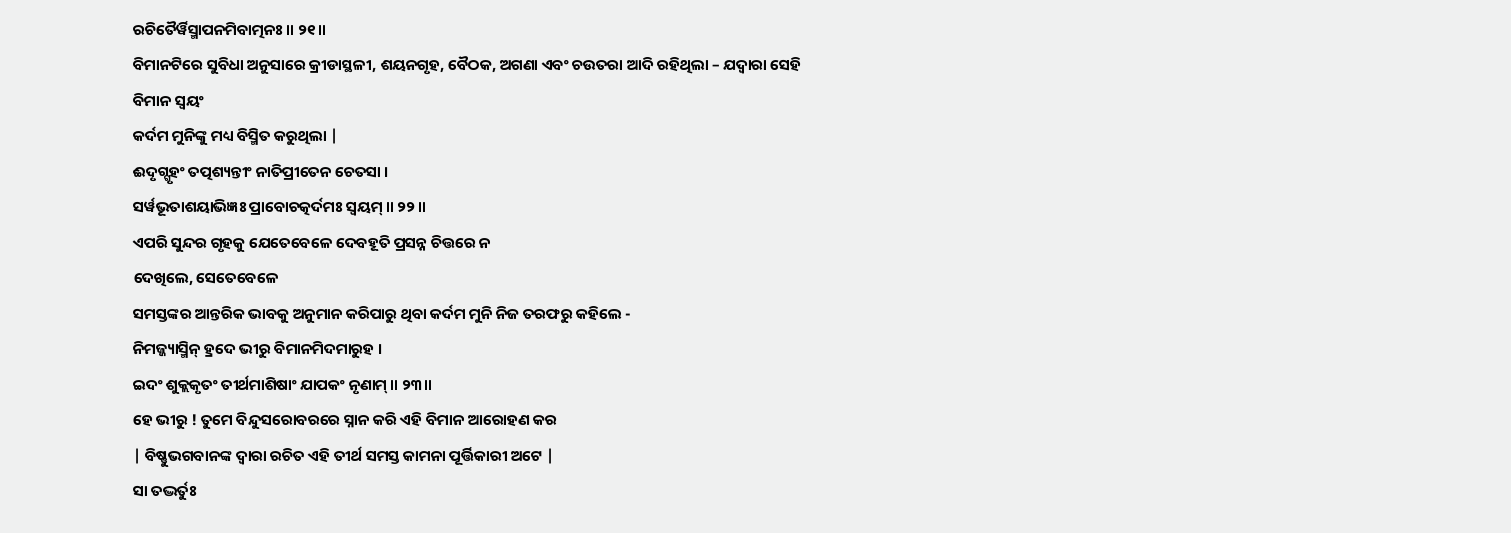ରଚିତୈର୍ୱିସ୍ମାପନମିବାତ୍ମନଃ ॥ ୨୧॥
ବିମାନଟିରେ ସୁବିଧା ଅନୁସାରେ କ୍ରୀଡାସ୍ଥଳୀ, ଶୟନଗୃହ, ବୈଠକ, ଅଗଣା ଏବଂ ଚଉତରା ଆଦି ରହିଥିଲା – ଯଦ୍ବାରା ସେହି ବିମାନ ସ୍ବୟଂ
କର୍ଦମ ମୁନିଙ୍କୁ ମଧ୍ୟ ବିସ୍ମିତ କରୁଥିଲା |
ଈଦୃଗ୍ଗୃହଂ ତତ୍ପଶ୍ୟନ୍ତୀଂ ନାତିପ୍ରୀତେନ ଚେତସା ।
ସର୍ୱଭୂତାଶୟାଭିଜ୍ଞଃ ପ୍ରାବୋଚତ୍କର୍ଦମଃ ସ୍ୱୟମ୍ ॥ ୨୨॥
ଏପରି ସୁନ୍ଦର ଗୃହକୁ ଯେତେବେଳେ ଦେବହୂତି ପ୍ରସନ୍ନ ଚିତ୍ତରେ ନ
ଦେଖିଲେ, ସେତେବେଳେ
ସମସ୍ତଙ୍କର ଆନ୍ତରିକ ଭାବକୁ ଅନୁମାନ କରିପାରୁ ଥିବା କର୍ଦମ ମୁନି ନିଜ ତରଫରୁ କହିଲେ -
ନିମଜ୍ଜ୍ୟାସ୍ମିନ୍ ହ୍ରଦେ ଭୀରୁ ବିମାନମିଦମାରୁହ ।
ଇଦଂ ଶୁକ୍ଲକୃତଂ ତୀର୍ଥମାଶିଷାଂ ଯାପକଂ ନୃଣାମ୍ ॥ ୨୩॥
ହେ ଭୀରୁ ! ତୁମେ ବିନ୍ଦୁସରୋବରରେ ସ୍ନାନ କରି ଏହି ବିମାନ ଆରୋହଣ କର
| ବିଷ୍ଣୁଭଗବାନଙ୍କ ଦ୍ବାରା ରଚିତ ଏହି ତୀର୍ଥ ସମସ୍ତ କାମନା ପୂର୍ତ୍ତିକାରୀ ଅଟେ |
ସା ତଦ୍ଭର୍ତୁଃ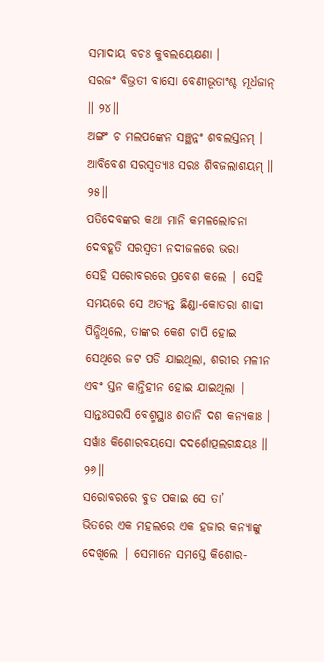ସମାଦାୟ ବଚଃ କୁବଲୟେକ୍ଷଣା ।
ସରଜଂ ବିଭ୍ରତୀ ବାସୋ ବେଣୀଭୂତାଂଶ୍ଚ ମୂର୍ଧଜାନ୍ ॥ ୨୪॥
ଅଙ୍ଗଂ ଚ ମଲପଙ୍କେନ ସଞ୍ଛନ୍ନଂ ଶବଲସ୍ତନମ୍ ।
ଆବିବେଶ ସରସ୍ୱତ୍ୟାଃ ସରଃ ଶିବଜଲାଶୟମ୍ ॥ ୨୫॥
ପତିଦେବଙ୍କର କଥା ମାନି କମଳଲୋଚନା ଦେବହୂତି ସରସ୍ବତୀ ନଦୀଜଳରେ ଭରା
ସେହି ସରୋବରରେ ପ୍ରବେଶ କଲେ | ସେହି ସମୟରେ ସେ ଅତ୍ୟନ୍ତ ଛିଣ୍ଡା-କୋତରା ଶାଢୀ ପିନ୍ଧିଥିଲେ, ତାଙ୍କର କେଶ ଚାପି ହୋଇ ସେଥିରେ ଜଟ ପଡି ଯାଇଥିଲା, ଶରୀର ମଳୀନ ଏବଂ ସ୍ତନ କାନ୍ତିହୀନ ହୋଇ ଯାଇଥିଲା |
ସାନ୍ତଃସରସି ବେଶ୍ମସ୍ଥାଃ ଶତାନି ଦଶ କନ୍ୟକାଃ ।
ସର୍ୱାଃ କିଶୋରବୟସୋ ଦଦର୍ଶୋତ୍ପଲଗନ୍ଧୟଃ ॥ ୨୬॥
ସରୋବରରେ ବୁଡ ପକାଇ ସେ ତା’
ଭିତରେ ଏକ ମହଲରେ ଏକ ହଜାର କନ୍ୟାଙ୍କୁ ଦେଖିଲେ | ସେମାନେ ସମସ୍ତେ କିଶୋର-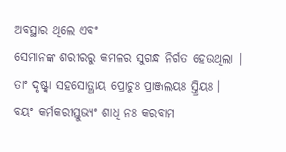ଅବସ୍ଥାର ଥିଲେ ଏବଂ
ସେମାନଙ୍କ ଶରୀରରୁ କମଳର ସୁଗନ୍ଧ ନିର୍ଗତ ହେଉଥିଲା |
ତାଂ ଦୃଷ୍ଟ୍ୱା ସହସୋତ୍ଥାୟ ପ୍ରୋଚୁଃ ପ୍ରାଞ୍ଜଲୟଃ ସ୍ତ୍ରିୟଃ ।
ବୟଂ କର୍ମକରୀସ୍ତୁଭ୍ୟଂ ଶାଧି ନଃ କରବାମ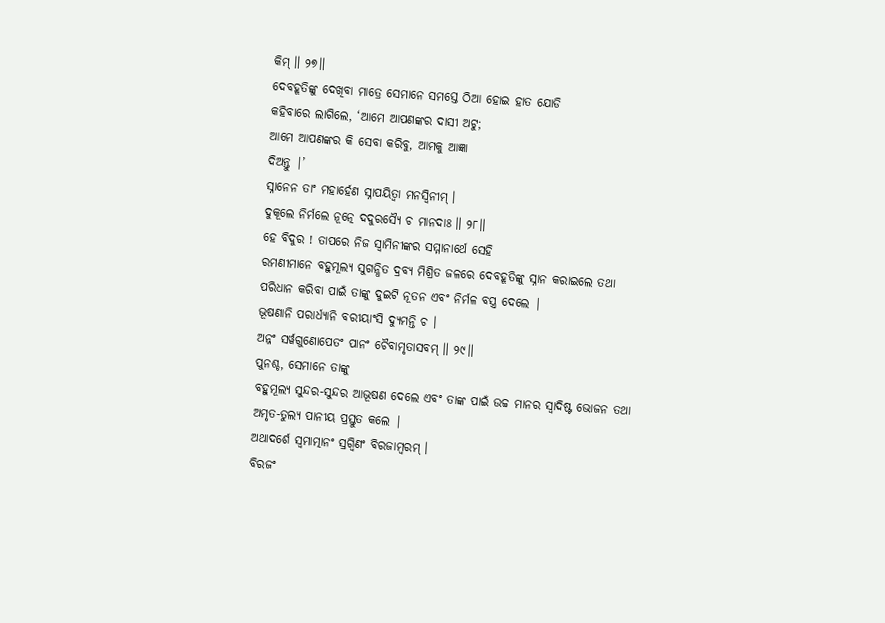କିମ୍ ॥ ୨୭॥
ଦେବହୂତିଙ୍କୁ ଦେଖିବା ମାତ୍ରେ ସେମାନେ ସମସ୍ତେ ଠିଆ ହୋଇ ହାତ ଯୋଡି
କହିବାରେ ଲାଗିଲେ, ‘ଆମେ ଆପଣଙ୍କର ଦାସୀ ଅଟୁ;
ଆମେ ଆପଣଙ୍କର କି ସେବା କରିବୁ, ଆମକୁ ଆଜ୍ଞା
ଦିଅନ୍ତୁ |’
ସ୍ନାନେନ ତାଂ ମହାର୍ହେଣ ସ୍ନାପୟିତ୍ୱା ମନସ୍ୱିନୀମ୍ ।
ଦୁକୂଲେ ନିର୍ମଲେ ନୂତ୍ନେ ଦଦୁରସ୍ୟୈ ଚ ମାନଦାଃ ॥ ୨୮॥
ହେ ବିଦୁର ! ତାପରେ ନିଜ ସ୍ବାମିନୀଙ୍କର ସମ୍ମାନାର୍ଥେ ସେହି
ରମଣୀମାନେ ବହୁମୂଲ୍ୟ ସୁଗନ୍ଧିତ ଦ୍ରବ୍ୟ ମିଶ୍ରିତ ଜଳରେ ଦେବହୂତିଙ୍କୁ ସ୍ନାନ କରାଇଲେ ତଥା
ପରିଧାନ କରିବା ପାଇଁ ତାଙ୍କୁ ଦୁଇଟି ନୂତନ ଏବଂ ନିର୍ମଳ ବସ୍ତ୍ର ଦେଲେ |
ଭୂଷଣାନି ପରାର୍ଧ୍ୟାନି ବରୀୟାଂସି ଦ୍ୟୁମନ୍ତି ଚ ।
ଅନ୍ନଂ ସର୍ୱଗୁଣୋପେତଂ ପାନଂ ଚୈବାମୃତାସବମ୍ ॥ ୨୯॥
ପୁନଶ୍ଚ, ସେମାନେ ତାଙ୍କୁ
ବହୁମୂଲ୍ୟ ସୁନ୍ଦର-ସୁନ୍ଦର ଆଭୂଷଣ ଦେଲେ ଏବଂ ତାଙ୍କ ପାଇଁ ଉଚ୍ଚ ମାନର ସ୍ବାଦିଷ୍ଟ ଭୋଜନ ତଥା
ଅମୃତ-ତୁଲ୍ୟ ପାନୀୟ ପ୍ରସ୍ତୁତ କଲେ |
ଅଥାଦର୍ଶେ ସ୍ୱମାତ୍ମାନଂ ସ୍ରଗ୍ୱିଣଂ ବିରଜାମ୍ବରମ୍ ।
ବିରଜଂ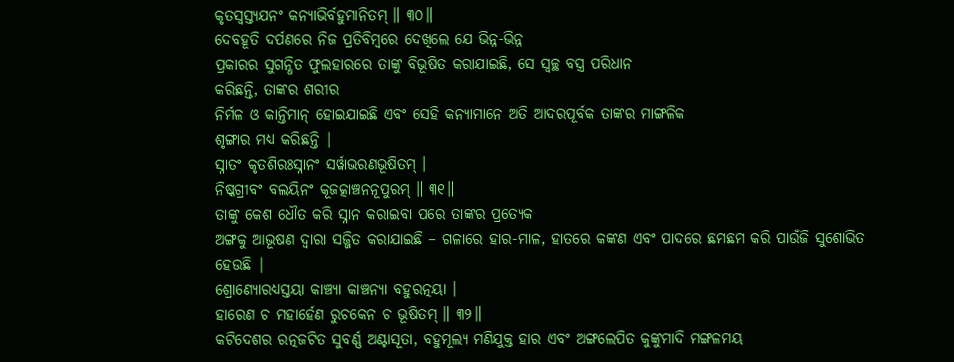କୃତସ୍ୱସ୍ତ୍ୟଯନଂ କନ୍ୟାଭିର୍ବହୁମାନିତମ୍ ॥ ୩୦॥
ଦେବହୂତି ଦର୍ପଣରେ ନିଜ ପ୍ରତିବିମ୍ବରେ ଦେଖିଲେ ଯେ ଭିନ୍ନ-ଭିନ୍ନ
ପ୍ରକାରର ସୁଗନ୍ଧିତ ଫୁଲହାରରେ ତାଙ୍କୁ ବିଭୂଷିତ କରାଯାଇଛି, ସେ ସ୍ବଚ୍ଛ ବସ୍ତ୍ର ପରିଧାନ
କରିଛନ୍ତି, ତାଙ୍କର ଶରୀର
ନିର୍ମଳ ଓ କାନ୍ତିମାନ୍ ହୋଇଯାଇଛି ଏବଂ ସେହି କନ୍ୟାମାନେ ଅତି ଆଦରପୂର୍ବକ ତାଙ୍କର ମାଙ୍ଗଳିକ
ଶୃଙ୍ଗାର ମଧ୍ୟ କରିଛନ୍ତି |
ସ୍ନାତଂ କୃତଶିରଃସ୍ନାନଂ ସର୍ୱାଭରଣଭୂଷିତମ୍ ।
ନିଷ୍କଗ୍ରୀବଂ ବଲୟିନଂ କୂଜତ୍କାଞ୍ଚନନୂପୁରମ୍ ॥ ୩୧॥
ତାଙ୍କୁ କେଶ ଧୌତ କରି ସ୍ନାନ କରାଇବା ପରେ ତାଙ୍କର ପ୍ରତ୍ୟେକ
ଅଙ୍ଗକୁ ଆଭୂଷଣ ଦ୍ବାରା ସଜ୍ଜିତ କରାଯାଇଛି – ଗଳାରେ ହାର-ମାଳ, ହାତରେ କଙ୍କଣ ଏବଂ ପାଦରେ ଛମଛମ କରି ପାଉଁଜି ସୁଶୋଭିତ ହେଉଛି |
ଶ୍ରୋଣ୍ୟୋରଧ୍ୟସ୍ତୟା କାଞ୍ଚ୍ୟା କାଞ୍ଚନ୍ୟା ବହୁରତ୍ନୟା ।
ହାରେଣ ଚ ମହାର୍ହେଣ ରୁଚକେନ ଚ ଭୂଷିତମ୍ ॥ ୩୨॥
କଟିଦେଶର ରତ୍ନଜଟିତ ସୁବର୍ଣ୍ଣ ଅଣ୍ଟାସୂତା, ବହୁମୂଲ୍ୟ ମଣିଯୁକ୍ତ ହାର ଏବଂ ଅଙ୍ଗଲେପିତ କୁଙ୍କୁମାଦି ମଙ୍ଗଳମୟ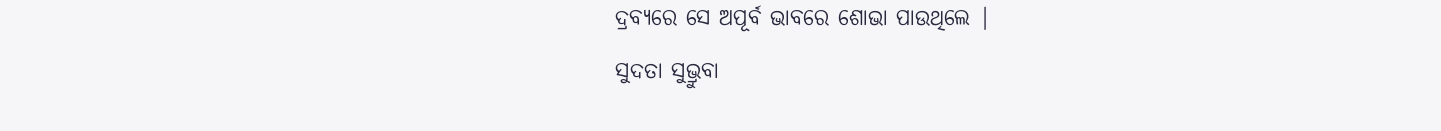ଦ୍ରବ୍ୟରେ ସେ ଅପୂର୍ବ ଭାବରେ ଶୋଭା ପାଉଥିଲେ |
ସୁଦତା ସୁଭ୍ରୁବା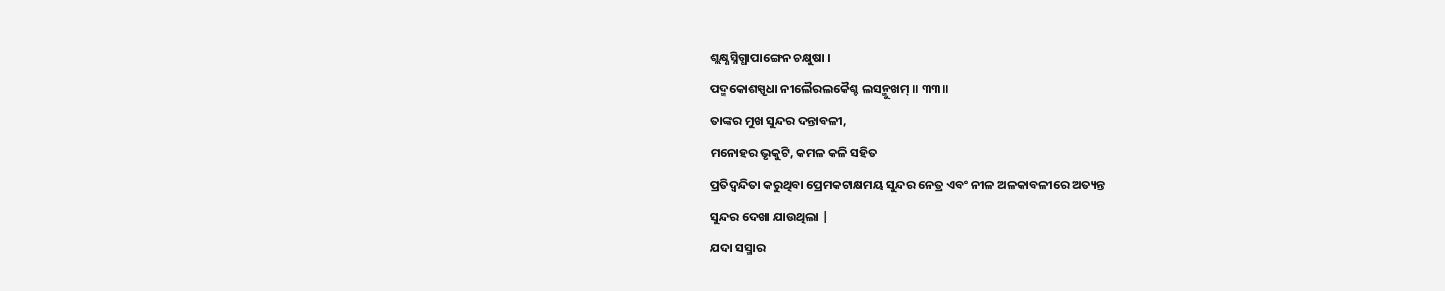ଶ୍ଲକ୍ଷ୍ଣସ୍ନିଗ୍ଧାପାଙ୍ଗେନ ଚକ୍ଷୁଷା ।
ପଦ୍ମକୋଶସ୍ପୃଧା ନୀଲୈରଲକୈଶ୍ଚ ଲସନ୍ମୁଖମ୍ ॥ ୩୩॥
ତାଙ୍କର ମୁଖ ସୁନ୍ଦର ଦନ୍ତାବଳୀ,
ମନୋହର ଭୃକୁଟି, କମଳ କଳି ସହିତ
ପ୍ରତିଦ୍ବନ୍ଦିତା କରୁଥିବା ପ୍ରେମକଟାକ୍ଷମୟ ସୁନ୍ଦର ନେତ୍ର ଏବଂ ନୀଳ ଅଳକାବଳୀରେ ଅତ୍ୟନ୍ତ
ସୁନ୍ଦର ଦେଖା ଯାଉଥିଲା |
ଯଦା ସସ୍ମାର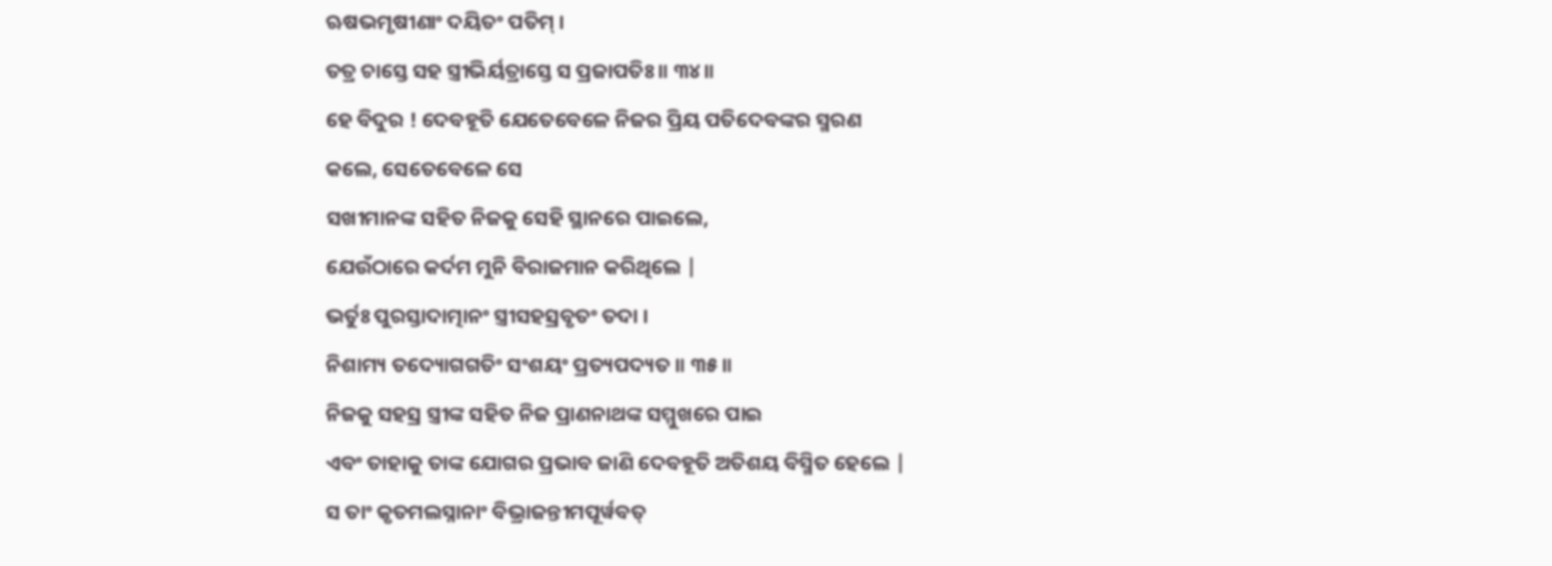ଋଷଭମୃଷୀଣାଂ ଦୟିତଂ ପତିମ୍ ।
ତତ୍ର ଚାସ୍ତେ ସହ ସ୍ତ୍ରୀଭିର୍ୟତ୍ରାସ୍ତେ ସ ପ୍ରଜାପତିଃ ॥ ୩୪॥
ହେ ବିଦୁର ! ଦେବହୂତି ଯେତେବେଳେ ନିଜର ପ୍ରିୟ ପତିଦେବଙ୍କର ସ୍ମରଣ
କଲେ, ସେତେବେଳେ ସେ
ସଖୀମାନଙ୍କ ସହିତ ନିଜକୁ ସେହି ସ୍ଥାନରେ ପାଇଲେ,
ଯେଉଁଠାରେ କର୍ଦମ ମୁନି ବିରାଜମାନ କରିଥିଲେ |
ଭର୍ତୁଃ ପୁରସ୍ତାଦାତ୍ମାନଂ ସ୍ତ୍ରୀସହସ୍ରବୃତଂ ତଦା ।
ନିଶାମ୍ୟ ତଦ୍ୟୋଗଗତିଂ ସଂଶୟଂ ପ୍ରତ୍ୟପଦ୍ୟତ ॥ ୩୫॥
ନିଜକୁ ସହସ୍ର ସ୍ତ୍ରୀଙ୍କ ସହିତ ନିଜ ପ୍ରାଣନାଥଙ୍କ ସମ୍ମୁଖରେ ପାଇ
ଏବଂ ତାହାକୁ ତାଙ୍କ ଯୋଗର ପ୍ରଭାବ ଜାଣି ଦେବହୂତି ଅତିଶୟ ବିସ୍ମିତ ହେଲେ |
ସ ତାଂ କୃତମଲସ୍ନାନାଂ ବିଭ୍ରାଜନ୍ତୀମପୂର୍ୱବତ୍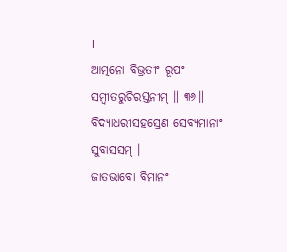।
ଆତ୍ମନୋ ବିଭ୍ରତୀଂ ରୂପଂ ସମ୍ବୀତରୁଚିରସ୍ତନୀମ୍ ॥ ୩୬॥
ବିଦ୍ୟାଧରୀସହସ୍ରେଣ ସେବ୍ୟମାନାଂ ସୁବାସସମ୍ ।
ଜାତଭାବୋ ବିମାନଂ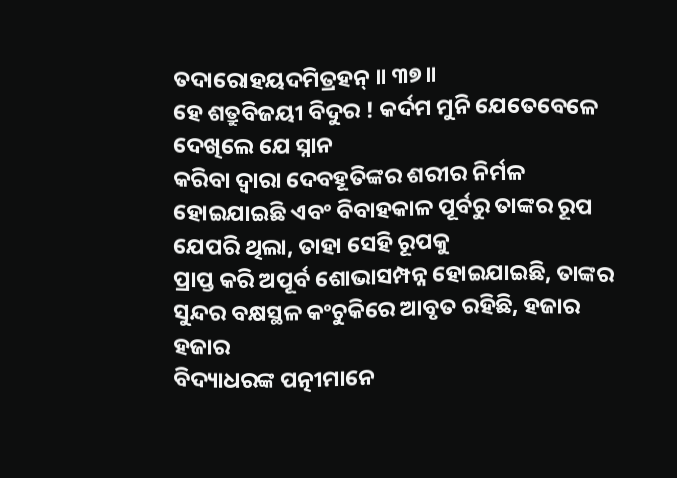ତଦାରୋହୟଦମିତ୍ରହନ୍ ॥ ୩୭॥
ହେ ଶତ୍ରୁବିଜୟୀ ବିଦୁର ! କର୍ଦମ ମୁନି ଯେତେବେଳେ ଦେଖିଲେ ଯେ ସ୍ନାନ
କରିବା ଦ୍ବାରା ଦେବହୂତିଙ୍କର ଶରୀର ନିର୍ମଳ ହୋଇଯାଇଛି ଏବଂ ବିବାହକାଳ ପୂର୍ବରୁ ତାଙ୍କର ରୂପ
ଯେପରି ଥିଲା, ତାହା ସେହି ରୂପକୁ
ପ୍ରାପ୍ତ କରି ଅପୂର୍ବ ଶୋଭାସମ୍ପନ୍ନ ହୋଇଯାଇଛି, ତାଙ୍କର
ସୁନ୍ଦର ବକ୍ଷସ୍ଥଳ କଂଚୁକିରେ ଆବୃତ ରହିଛି, ହଜାର ହଜାର
ବିଦ୍ୟାଧରଙ୍କ ପତ୍ନୀମାନେ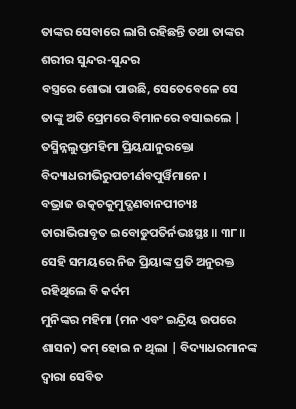ତାଙ୍କର ସେବାରେ ଲାଗି ରହିଛନ୍ତି ତଥା ତାଙ୍କର ଶରୀର ସୁନ୍ଦର-ସୁନ୍ଦର
ବସ୍ତ୍ରରେ ଶୋଭା ପାଉଛି, ସେତେବେଳେ ସେ
ତାଙ୍କୁ ଅତି ପ୍ରେମରେ ବିମାନରେ ବସାଇଲେ |
ତସ୍ମିନ୍ନଲୁପ୍ତମହିମା ପ୍ରିୟଯାନୁରକ୍ତୋ
ବିଦ୍ୟାଧରୀଭିରୁପଚୀର୍ଣବପୁର୍ୱିମାନେ ।
ବଭ୍ରାଜ ଉତ୍କଚକୁମୁଦ୍ଗଣବାନପୀଚ୍ୟଃ
ତାରାଭିରାବୃତ ଇବୋଡୁପତିର୍ନଭଃସ୍ଥଃ ॥ ୩୮॥
ସେହି ସମୟରେ ନିଜ ପ୍ରିୟାଙ୍କ ପ୍ରତି ଅନୁରକ୍ତ ରହିଥିଲେ ବି କର୍ଦମ
ମୁନିଙ୍କର ମହିମା (ମନ ଏବଂ ଇନ୍ଦ୍ରିୟ ଉପରେ ଶାସନ) କମ୍ ହୋଇ ନ ଥିଲା | ବିଦ୍ୟାଧରମାନଙ୍କ
ଦ୍ବାରା ସେବିତ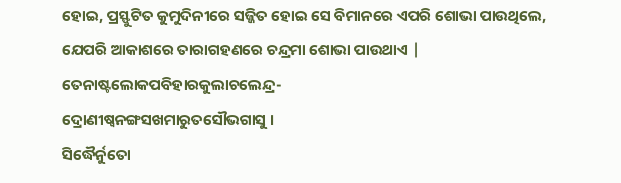ହୋଇ, ପ୍ରସ୍ଫୁଟିତ କୁମୁଦିନୀରେ ସଜ୍ଜିତ ହୋଇ ସେ ବିମାନରେ ଏପରି ଶୋଭା ପାଉଥିଲେ, ଯେପରି ଆକାଶରେ ତାରାଗହଣରେ ଚନ୍ଦ୍ରମା ଶୋଭା ପାଉଥାଏ |
ତେନାଷ୍ଟଲୋକପବିହାରକୁଲାଚଲେନ୍ଦ୍ର-
ଦ୍ରୋଣୀଷ୍ୱନଙ୍ଗସଖମାରୁତସୌଭଗାସୁ ।
ସିଦ୍ଧୈର୍ନୁତୋ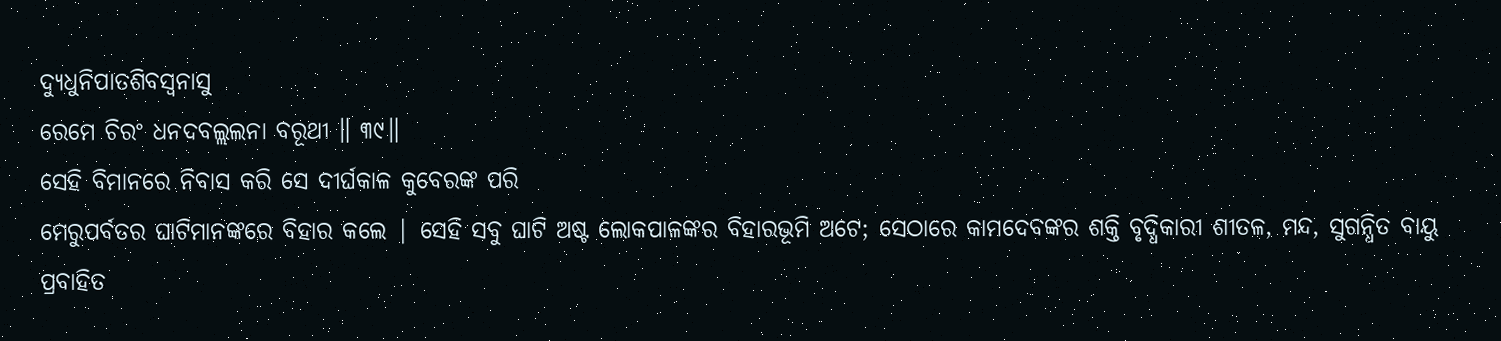ଦ୍ୟୁଧୁନିପାତଶିବସ୍ୱନାସୁ
ରେମେ ଚିରଂ ଧନଦବଲ୍ଲଲନା ବରୂଥୀ ॥ ୩୯॥
ସେହି ବିମାନରେ ନିବାସ କରି ସେ ଦୀର୍ଘକାଳ କୁବେରଙ୍କ ପରି
ମେରୁପର୍ବତର ଘାଟିମାନଙ୍କରେ ବିହାର କଲେ | ସେହି ସବୁ ଘାଟି ଅଷ୍ଟ ଲୋକପାଳଙ୍କର ବିହାରଭୂମି ଅଟେ; ସେଠାରେ କାମଦେବଙ୍କର ଶକ୍ତି ବୃଦ୍ଧିକାରୀ ଶୀତଳ, ମନ୍ଦ, ସୁଗନ୍ଧିତ ବାୟୁ
ପ୍ରବାହିତ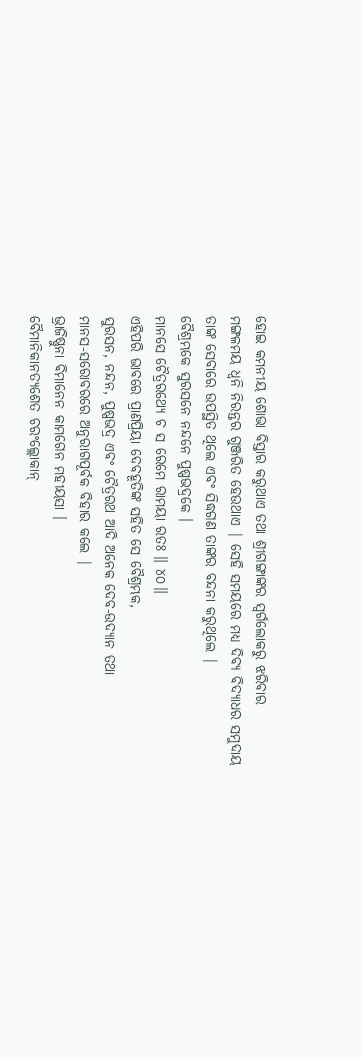ହୋଇ କମନୀୟ ଶୋଭା ବିସ୍ତାର କରୁଥାଏ ତଥା ଶ୍ରୀଗଙ୍ଗାଙ୍କର ସ୍ବର୍ଗଲୋକରୁ ଝରିବାର
ମଙ୍ଗଳମୟ ଧ୍ବନି ନିରନ୍ତର ଗୁଞ୍ଜରିତ ହେଉଥାଏ | ସେହି ସମୟରେ ମଧ୍ୟ ଦିବ୍ୟ ବିଦ୍ୟାଧର ସମୁଦାୟ
ତାଙ୍କ ସେବାରେ ଉପସ୍ଥିତ ଥିଲେ ଏବଂ ସିଦ୍ଧଗଣ ତାଙ୍କର ବନ୍ଦନା କରୁଥିଲେ |
ବୈଶ୍ରମ୍ଭକେ ସୁରସନେ ନନ୍ଦନେ ପୁଷ୍ପଭଦ୍ରକେ ।
ମାନସେ ଚୈତ୍ରରଥ୍ୟେ ଚ ସ ରେମେ ରାମୟା ରତଃ ॥ ୪୦॥
ଏହିପରି ଭାବରେ ପ୍ରାଣପ୍ରିୟା ଦେବହୂତିଙ୍କ ସହିତ ସେ ବୈଶ୍ରମ୍ଭକ,
ସୁରସନ, ନନ୍ଦନ, ପୁଷ୍ପଭଦ୍ର ଏବଂ ଚୈତ୍ରରଥ ଆଦି ଅନେକ ଦେବ-ଉଦ୍ୟାନ ତଥା
ମାନସ-ସରୋବରରେ ଅନୁରାଗପୂର୍ବକ ବିହାର କଲେ |
ଭ୍ରାଜିଷ୍ଣୁନା ବିମାନେନ କାମଗେନ ମହୀୟସା ।
ବୈମାନିକାନତ୍ୟଶେତ ଚରଂଲ୍ଲୋକାନ୍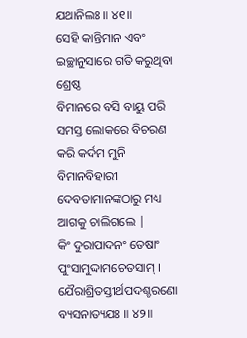ଯଥାନିଲଃ ॥ ୪୧॥
ସେହି କାନ୍ତିମାନ ଏବଂ ଇଚ୍ଛାନୁସାରେ ଗତି କରୁଥିବା ଶ୍ରେଷ୍ଠ
ବିମାନରେ ବସି ବାୟୁ ପରି ସମସ୍ତ ଲୋକରେ ବିଚରଣ କରି କର୍ଦମ ମୁନି ବିମାନବିହାରୀ
ଦେବତାମାନଙ୍କଠାରୁ ମଧ୍ୟ ଆଗକୁ ଚାଲିଗଲେ |
କିଂ ଦୁରାପାଦନଂ ତେଷାଂ ପୁଂସାମୁଦ୍ଦାମଚେତସାମ୍ ।
ଯୈରାଶ୍ରିତସ୍ତୀର୍ଥପଦଶ୍ଚରଣୋ ବ୍ୟସନାତ୍ୟଯଃ ॥ ୪୨॥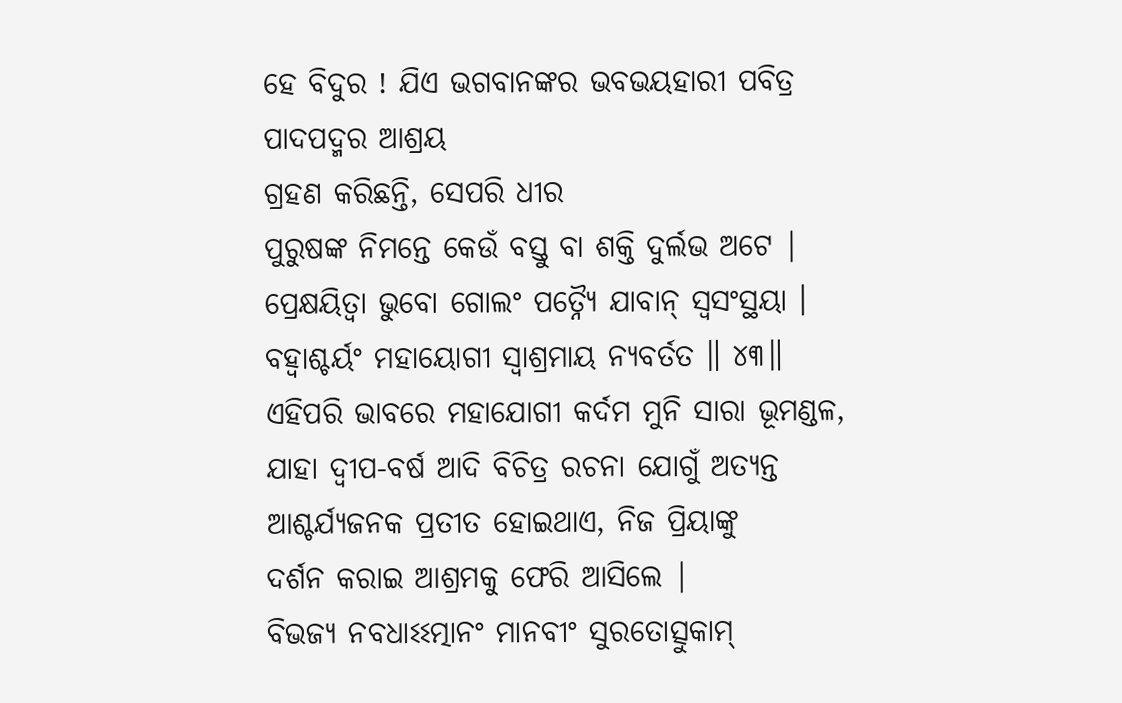ହେ ବିଦୁର ! ଯିଏ ଭଗବାନଙ୍କର ଭବଭୟହାରୀ ପବିତ୍ର ପାଦପଦ୍ମର ଆଶ୍ରୟ
ଗ୍ରହଣ କରିଛନ୍ତି, ସେପରି ଧୀର
ପୁରୁଷଙ୍କ ନିମନ୍ତେ କେଉଁ ବସ୍ତୁ ବା ଶକ୍ତି ଦୁର୍ଲଭ ଅଟେ |
ପ୍ରେକ୍ଷୟିତ୍ୱା ଭୁବୋ ଗୋଲଂ ପତ୍ନ୍ୟୈ ଯାବାନ୍ ସ୍ୱସଂସ୍ଥୟା ।
ବହ୍ୱାଶ୍ଚର୍ୟଂ ମହାୟୋଗୀ ସ୍ୱାଶ୍ରମାୟ ନ୍ୟବର୍ତତ ॥ ୪୩॥
ଏହିପରି ଭାବରେ ମହାଯୋଗୀ କର୍ଦମ ମୁନି ସାରା ଭୂମଣ୍ଡଳ, ଯାହା ଦ୍ବୀପ-ବର୍ଷ ଆଦି ବିଚିତ୍ର ରଚନା ଯୋଗୁଁ ଅତ୍ୟନ୍ତ
ଆଶ୍ଚର୍ଯ୍ୟଜନକ ପ୍ରତୀତ ହୋଇଥାଏ, ନିଜ ପ୍ରିୟାଙ୍କୁ
ଦର୍ଶନ କରାଇ ଆଶ୍ରମକୁ ଫେରି ଆସିଲେ |
ବିଭଜ୍ୟ ନବଧାଽଽତ୍ମାନଂ ମାନବୀଂ ସୁରତୋତ୍ସୁକାମ୍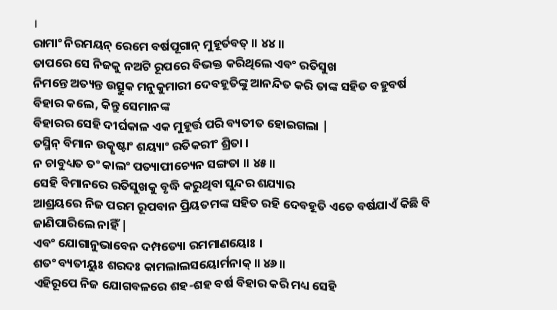।
ରାମାଂ ନିରମୟନ୍ ରେମେ ବର୍ଷପୂଗାନ୍ ମୁହୂର୍ତବତ୍ ॥ ୪୪॥
ତାପରେ ସେ ନିଜକୁ ନଅଟି ରୂପରେ ବିଭକ୍ତ କରିଥିଲେ ଏବଂ ରତିସୁଖ
ନିମନ୍ତେ ଅତ୍ୟନ୍ତ ଉତ୍ସୁକ ମନୁକୁମାରୀ ଦେବହୂତିଙ୍କୁ ଆନନ୍ଦିତ କରି ତାଙ୍କ ସହିତ ବହୁବର୍ଷ
ବିହାର କଲେ, କିନ୍ତୁ ସେମାନଙ୍କ
ବିହାରର ସେହି ଦୀର୍ଘକାଳ ଏକ ମୁହୂର୍ତ୍ତ ପରି ବ୍ୟତୀତ ହୋଇଗଲା |
ତସ୍ମିନ୍ ବିମାନ ଉତ୍କୃଷ୍ଟାଂ ଶୟ୍ୟାଂ ରତିକରୀଂ ଶ୍ରିତା ।
ନ ଚାବୁଧ୍ୟତ ତଂ କାଲଂ ପତ୍ୟାପୀଚ୍ୟେନ ସଙ୍ଗତା ॥ ୪୫॥
ସେହି ବିମାନରେ ରତିସୁଖକୁ ବୃଦ୍ଧି କରୁଥିବା ସୁନ୍ଦର ଶଯ୍ୟାର
ଆଶ୍ରୟରେ ନିଜ ପରମ ରୂପବାନ ପ୍ରିୟତମଙ୍କ ସହିତ ରହି ଦେବହୂତି ଏତେ ବର୍ଷଯାଏଁ କିଛି ବି
ଜାଣିପାରିଲେ ନାହିଁ |
ଏବଂ ଯୋଗାନୁଭାବେନ ଦମ୍ପତ୍ୟୋ ରମମାଣୟୋଃ ।
ଶତଂ ବ୍ୟତୀୟୁଃ ଶରଦଃ କାମଲାଲସୟୋର୍ମନାକ୍ ॥ ୪୬॥
ଏହିରୂପେ ନିଜ ଯୋଗବଳରେ ଶହ-ଶହ ବର୍ଷ ବିହାର କରି ମଧ୍ୟ ସେହି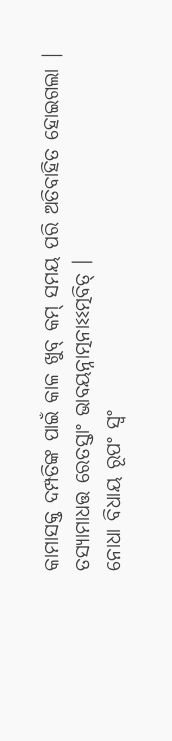କାମାସକ୍ତ ଦମ୍ପତିଙ୍କ ପାଇଁ କାଳ ଖୁବ୍ କମ୍ ସମୟ ପରି ଅତିବାହିତ ହୋଇଗଲା |
ତସ୍ୟାମାଧତ୍ତ ରେତସ୍ତାଂ ଭାବୟନ୍ନାତ୍ମନାଽଽତ୍ମବିତ୍ ।
ନୋଧା ବିଧାୟ ରୂପଂ ସ୍ୱଂ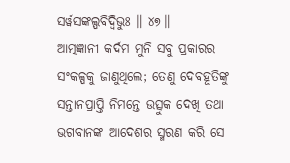ସର୍ୱସଙ୍କଲ୍ପବିଦ୍ୱିଭୁଃ ॥ ୪୭॥
ଆତ୍ମଜ୍ଞାନୀ କର୍ଦମ ମୁନି ସବୁ ପ୍ରକାରର ସଂକଳ୍ପକୁ ଜାଣୁଥିଲେ; ତେଣୁ ଦେବହୂତିଙ୍କୁ ସନ୍ତାନପ୍ରାପ୍ତି ନିମନ୍ତେ ଉତ୍ସୁକ ଦେଖି ତଥା
ଭଗବାନଙ୍କ ଆଦେଶର ସ୍ମରଣ କରି ସେ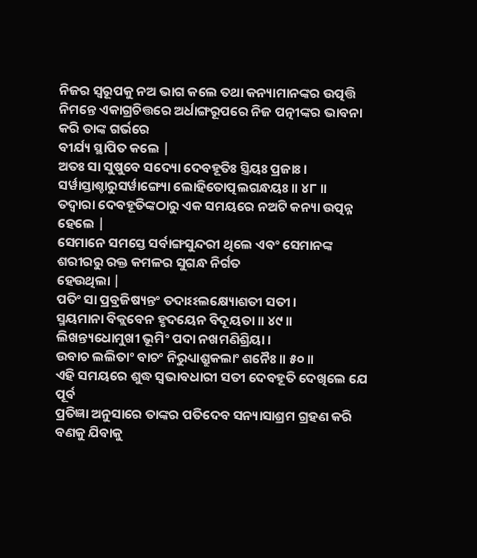ନିଜର ସ୍ଵରୂପକୁ ନଅ ଭାଗ କଲେ ତଥା କନ୍ୟାମାନଙ୍କର ଉତ୍ପତ୍ତି
ନିମନ୍ତେ ଏକାଗ୍ରଚିତ୍ତରେ ଅର୍ଧାଙ୍ଗରୂପରେ ନିଜ ପତ୍ନୀଙ୍କର ଭାବନା କରି ତାଙ୍କ ଗର୍ଭରେ
ବୀର୍ଯ୍ୟ ସ୍ଥାପିତ କଲେ |
ଅତଃ ସା ସୁଷୁବେ ସଦ୍ୟୋ ଦେବହୂତିଃ ସ୍ତ୍ରିୟଃ ପ୍ରଜାଃ ।
ସର୍ୱାସ୍ତାଶ୍ଚାରୁସର୍ୱାଙ୍ଗ୍ୟୋ ଲୋହିତୋତ୍ପଲଗନ୍ଧୟଃ ॥ ୪୮॥
ତଦ୍ବାରା ଦେବହୂତିଙ୍କଠାରୁ ଏକ ସମୟରେ ନଅଟି କନ୍ୟା ଉତ୍ପନ୍ନ ହେଲେ |
ସେମାନେ ସମସ୍ତେ ସର୍ବାଙ୍ଗସୁନ୍ଦରୀ ଥିଲେ ଏବଂ ସେମାନଙ୍କ ଶରୀରରୁ ରକ୍ତ କମଳର ସୁଗନ୍ଧ ନିର୍ଗତ
ହେଉଥିଲା |
ପତିଂ ସା ପ୍ରବ୍ରଜିଷ୍ୟନ୍ତଂ ତଦାଽଽଲକ୍ଷ୍ୟୋଶତୀ ସତୀ ।
ସ୍ମୟମାନା ବିକ୍ଲବେନ ହୃଦୟେନ ବିଦୂୟତା ॥ ୪୯॥
ଲିଖନ୍ତ୍ୟଧୋମୁଖୀ ଭୂମିଂ ପଦା ନଖମଣିଶ୍ରିୟା ।
ଉବାଚ ଲଲିତାଂ ବାଚଂ ନିରୁଧ୍ୟାଶ୍ରୁକଲାଂ ଶନୈଃ ॥ ୫୦॥
ଏହି ସମୟରେ ଶୁଦ୍ଧ ସ୍ବଭାବଧାରୀ ସତୀ ଦେବହୂତି ଦେଖିଲେ ଯେ ପୂର୍ବ
ପ୍ରତିଜ୍ଞା ଅନୁସାରେ ତାଙ୍କର ପତିଦେବ ସନ୍ୟାସାଶ୍ରମ ଗ୍ରହଣ କରି ବଣକୁ ଯିବାକୁ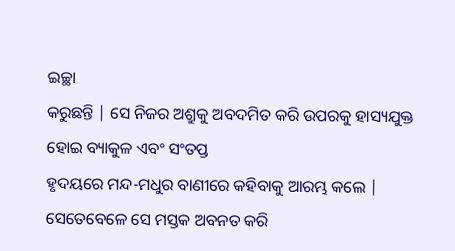ଇଚ୍ଛା
କରୁଛନ୍ତି | ସେ ନିଜର ଅଶ୍ରୁକୁ ଅବଦମିତ କରି ଉପରକୁ ହାସ୍ୟଯୁକ୍ତ ହୋଇ ବ୍ୟାକୁଳ ଏବଂ ସଂତପ୍ତ
ହୃଦୟରେ ମନ୍ଦ-ମଧୁର ବାଣୀରେ କହିବାକୁ ଆରମ୍ଭ କଲେ | ସେତେବେଳେ ସେ ମସ୍ତକ ଅବନତ କରି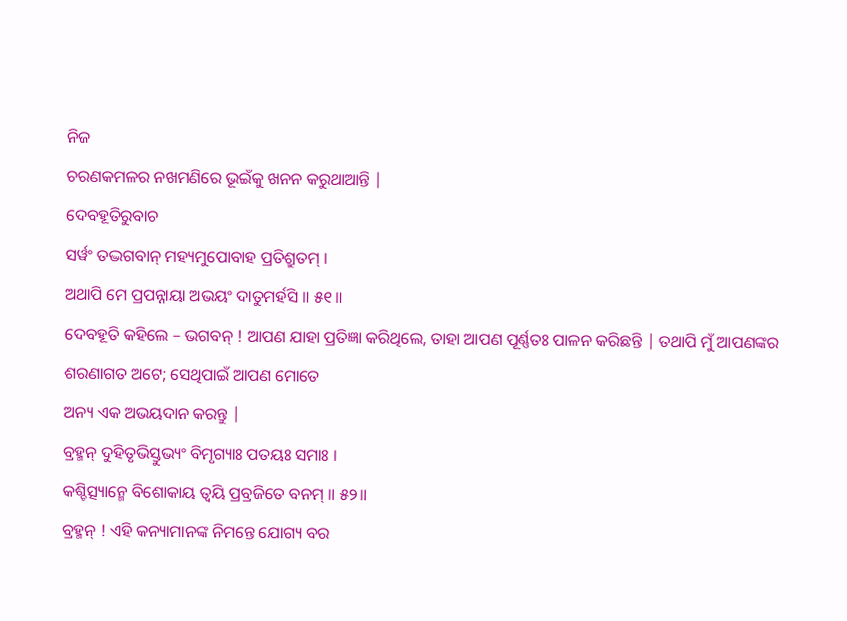ନିଜ
ଚରଣକମଳର ନଖମଣିରେ ଭୂଇଁକୁ ଖନନ କରୁଥାଆନ୍ତି |
ଦେବହୂତିରୁବାଚ
ସର୍ୱଂ ତଦ୍ଭଗବାନ୍ ମହ୍ୟମୁପୋବାହ ପ୍ରତିଶ୍ରୁତମ୍ ।
ଅଥାପି ମେ ପ୍ରପନ୍ନାୟା ଅଭୟଂ ଦାତୁମର୍ହସି ॥ ୫୧॥
ଦେବହୂତି କହିଲେ – ଭଗବନ୍ ! ଆପଣ ଯାହା ପ୍ରତିଜ୍ଞା କରିଥିଲେ, ତାହା ଆପଣ ପୂର୍ଣ୍ଣତଃ ପାଳନ କରିଛନ୍ତି | ତଥାପି ମୁଁ ଆପଣଙ୍କର
ଶରଣାଗତ ଅଟେ; ସେଥିପାଇଁ ଆପଣ ମୋତେ
ଅନ୍ୟ ଏକ ଅଭୟଦାନ କରନ୍ତୁ |
ବ୍ରହ୍ମନ୍ ଦୁହିତୃଭିସ୍ତୁଭ୍ୟଂ ବିମୃଗ୍ୟାଃ ପତୟଃ ସମାଃ ।
କଶ୍ଚିତ୍ସ୍ୟାନ୍ମେ ବିଶୋକାୟ ତ୍ୱୟି ପ୍ରବ୍ରଜିତେ ବନମ୍ ॥ ୫୨॥
ବ୍ରହ୍ମନ୍ ! ଏହି କନ୍ୟାମାନଙ୍କ ନିମନ୍ତେ ଯୋଗ୍ୟ ବର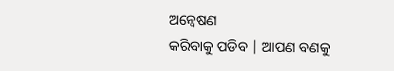ଅନ୍ବେଷଣ
କରିବାକୁ ପଡିବ | ଆପଣ ବଣକୁ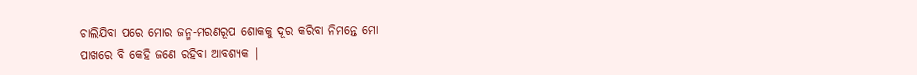ଚାଲିଯିବା ପରେ ମୋର ଜନ୍ମ-ମରଣରୂପ ଶୋକକୁ ଦୂର କରିବା ନିମନ୍ତେ ମୋ
ପାଖରେ ବି କେହି ଜଣେ ରହିବା ଆବଶ୍ୟକ |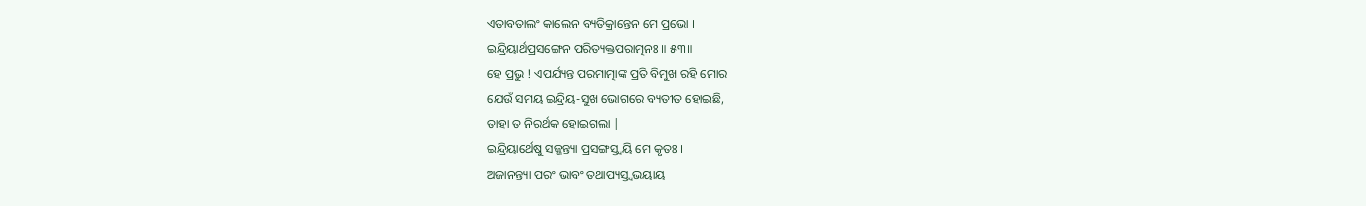ଏତାବତାଲଂ କାଲେନ ବ୍ୟତିକ୍ରାନ୍ତେନ ମେ ପ୍ରଭୋ ।
ଇନ୍ଦ୍ରିୟାର୍ଥପ୍ରସଙ୍ଗେନ ପରିତ୍ୟକ୍ତପରାତ୍ମନଃ ॥ ୫୩॥
ହେ ପ୍ରଭୁ ! ଏପର୍ଯ୍ୟନ୍ତ ପରମାତ୍ମାଙ୍କ ପ୍ରତି ବିମୁଖ ରହି ମୋର
ଯେଉଁ ସମୟ ଇନ୍ଦ୍ରିୟ-ସୁଖ ଭୋଗରେ ବ୍ୟତୀତ ହୋଇଛି,
ତାହା ତ ନିରର୍ଥକ ହୋଇଗଲା |
ଇନ୍ଦ୍ରିୟାର୍ଥେଷୁ ସଜ୍ଜନ୍ତ୍ୟା ପ୍ରସଙ୍ଗସ୍ତ୍ୱୟି ମେ କୃତଃ ।
ଅଜାନନ୍ତ୍ୟା ପରଂ ଭାବଂ ତଥାପ୍ୟସ୍ତ୍ୱଭୟାୟ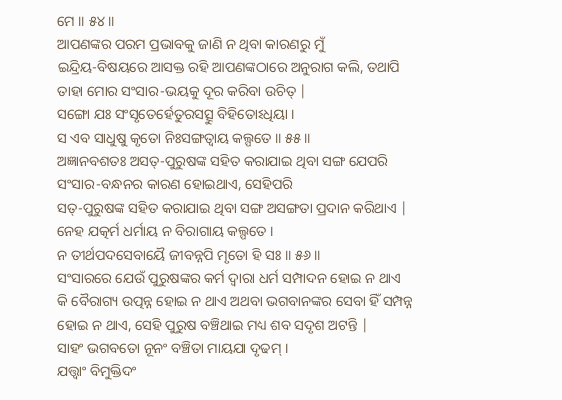ମେ ॥ ୫୪॥
ଆପଣଙ୍କର ପରମ ପ୍ରଭାବକୁ ଜାଣି ନ ଥିବା କାରଣରୁ ମୁଁ
ଇନ୍ଦ୍ରିୟ-ବିଷୟରେ ଆସକ୍ତ ରହି ଆପଣଙ୍କଠାରେ ଅନୁରାଗ କଲି, ତଥାପି
ତାହା ମୋର ସଂସାର-ଭୟକୁ ଦୂର କରିବା ଉଚିତ୍ |
ସଙ୍ଗୋ ଯଃ ସଂସୃତେର୍ହେତୁରସତ୍ସୁ ବିହିତୋଽଧିୟା ।
ସ ଏବ ସାଧୁଷୁ କୃତୋ ନିଃସଙ୍ଗତ୍ୱାୟ କଲ୍ପତେ ॥ ୫୫॥
ଅଜ୍ଞାନବଶତଃ ଅସତ୍-ପୁରୁଷଙ୍କ ସହିତ କରାଯାଇ ଥିବା ସଙ୍ଗ ଯେପରି
ସଂସାର-ବନ୍ଧନର କାରଣ ହୋଇଥାଏ, ସେହିପରି
ସତ୍-ପୁରୁଷଙ୍କ ସହିତ କରାଯାଇ ଥିବା ସଙ୍ଗ ଅସଙ୍ଗତା ପ୍ରଦାନ କରିଥାଏ |
ନେହ ଯତ୍କର୍ମ ଧର୍ମାୟ ନ ବିରାଗାୟ କଲ୍ପତେ ।
ନ ତୀର୍ଥପଦସେବାୟୈ ଜୀବନ୍ନପି ମୃତୋ ହି ସଃ ॥ ୫୬॥
ସଂସାରରେ ଯେଉଁ ପୁରୁଷଙ୍କର କର୍ମ ଦ୍ବାରା ଧର୍ମ ସମ୍ପାଦନ ହୋଇ ନ ଥାଏ
କି ବୈରାଗ୍ୟ ଉତ୍ପନ୍ନ ହୋଇ ନ ଥାଏ ଅଥବା ଭଗବାନଙ୍କର ସେବା ହିଁ ସମ୍ପନ୍ନ ହୋଇ ନ ଥାଏ, ସେହି ପୁରୁଷ ବଞ୍ଚିଥାଇ ମଧ୍ୟ ଶବ ସଦୃଶ ଅଟନ୍ତି |
ସାହଂ ଭଗବତୋ ନୂନଂ ବଞ୍ଚିତା ମାୟଯା ଦୃଢମ୍ ।
ଯତ୍ତ୍ୱାଂ ବିମୁକ୍ତିଦଂ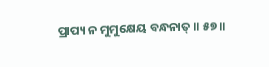ପ୍ରାପ୍ୟ ନ ମୁମୁକ୍ଷେୟ ବନ୍ଧନାତ୍ ॥ ୫୭॥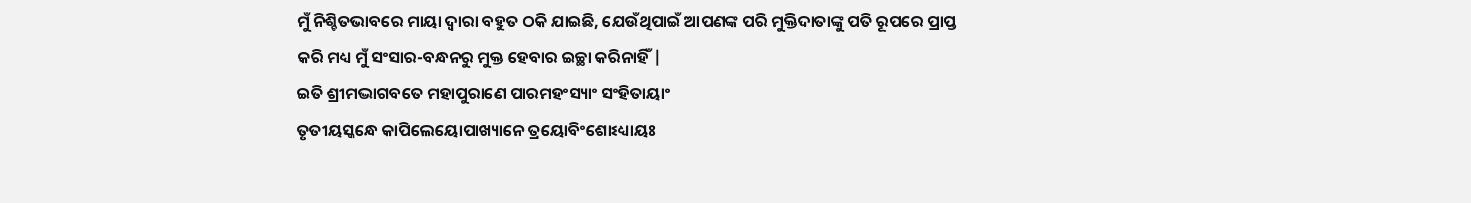ମୁଁ ନିଶ୍ଚିତଭାବରେ ମାୟା ଦ୍ବାରା ବହୁତ ଠକି ଯାଇଛି, ଯେଉଁଥିପାଇଁ ଆପଣଙ୍କ ପରି ମୁକ୍ତିଦାତାଙ୍କୁ ପତି ରୂପରେ ପ୍ରାପ୍ତ
କରି ମଧ୍ୟ ମୁଁ ସଂସାର-ବନ୍ଧନରୁ ମୁକ୍ତ ହେବାର ଇଚ୍ଛା କରିନାହିଁ |
ଇତି ଶ୍ରୀମଦ୍ଭାଗବତେ ମହାପୁରାଣେ ପାରମହଂସ୍ୟାଂ ସଂହିତାୟାଂ
ତୃତୀୟସ୍କନ୍ଧେ କାପିଲେୟୋପାଖ୍ୟାନେ ତ୍ରୟୋବିଂଶୋଽଧ୍ୟାୟଃ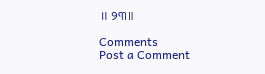॥ ୨୩॥

Comments
Post a Comment